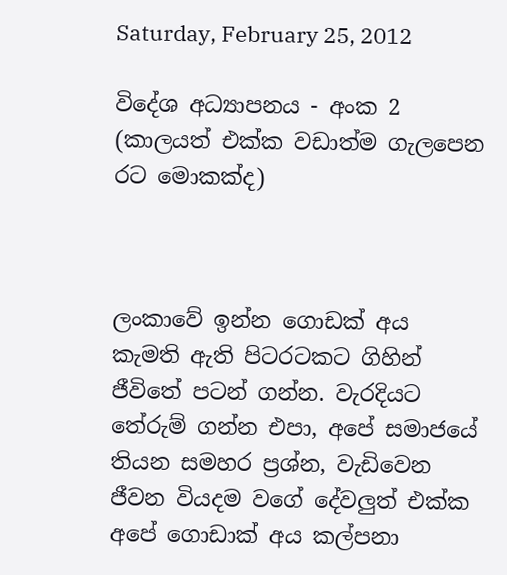Saturday, February 25, 2012

විදේශ අධ්‍යාපනය - අංක 2 (කාලයත් එක්ක වඩාත්ම ගැලපෙන රට මොකක්ද)



ලංකාවේ ඉන්න ගොඩක් අය කැමති ඇති පිටරටකට ගිහින් ජීවිතේ පටන් ගන්න. වැරදියට තේරුම් ගන්න එපා, අපේ සමාජයේ තියන සමහර ප්‍රශ්න, වැඩිවෙන ජීවන වියදම වගේ දේවලුත් එක්ක අපේ ගොඩාක් අය කල්පනා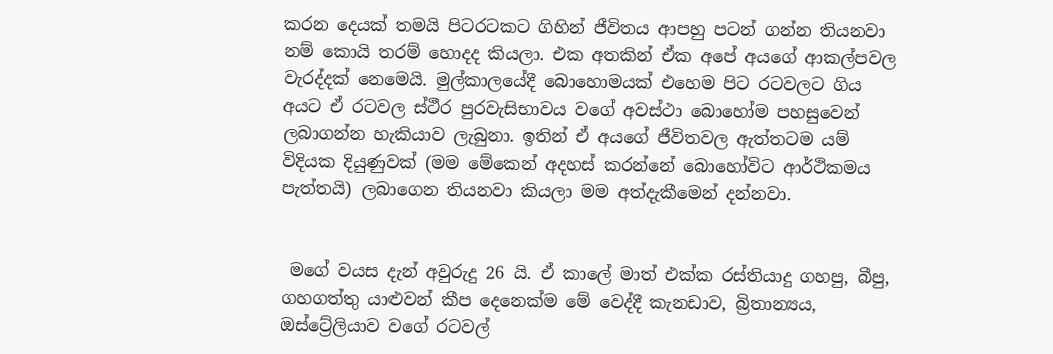කරන දෙයක් තමයි පිටරටකට ගිහින් ජීවිතය ආපහු පටන් ගන්න තියනවා නම් කොයි තරම් හොදද කියලා. එක අතකින් ඒක අපේ අයගේ ආකල්පවල වැරද්දක් නෙමෙයි. මුල්කාලයේදී බොහොමයක් එහෙම පිට රටවලට ගිය අයට ඒ රටවල ස්ථීර පුරවැසිභාවය වගේ අවස්ථා බොහෝම පහසුවෙන් ලබාගන්න හැකියාව ලැබුනා. ඉතින් ඒ අයගේ ජීවිතවල ඇත්තටම යම් විදියක දියුණුවක් (මම මේකෙන් අදහස් කරන්නේ බොහෝවිට ආර්ථිකමය පැත්තයි) ලබාගෙන තියනවා කියලා මම අත්දැකීමෙන් දන්නවා.


 මගේ වයස දැන් අවුරුදු 26 යි. ඒ කාලේ මාත් එක්ක රස්තියාදු ගහපු, බීපු, ගහගත්තු යාළුවන් කීප දෙනෙක්ම මේ වෙද්දී කැනඩාව, බ්‍රිතාන්‍යය, ඔස්ට්‍රේලියාව වගේ රටවල්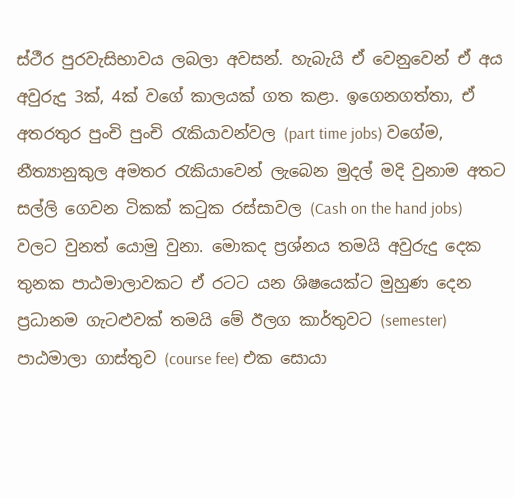ස්ථීර පුරවැසිභාවය ලබලා අවසන්. හැබැයි ඒ වෙනුවෙන් ඒ අය අවුරුදු 3ක්, 4ක් වගේ කාලයක් ගත කළා. ඉගෙනගත්තා, ඒ අතරතුර පුංචි පුංචි රැකියාවන්වල (part time jobs) වගේම, නීත්‍යානුකුල අමතර රැකියාවෙන් ලැබෙන මුදල් මදි වුනාම අතට සල්ලි ගෙවන ටිකක් කටුක රස්සාවල (Cash on the hand jobs) වලට වුනත් යොමු වුනා. මොකද ප්‍රශ්නය තමයි අවුරුදු දෙක තුනක පාඨමාලාවකට ඒ රටට යන ශිෂයෙක්ට මුහුණ දෙන ප්‍රධානම ගැටළුවක් තමයි මේ ඊලග කාර්තුවට (semester) පාඨමාලා ගාස්තුව (course fee) එක සොයා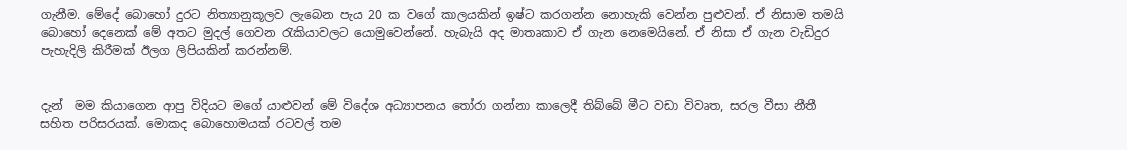ගැනීම. මේදේ බොහෝ දුරට නිත්‍යානුකූලව ලැබෙන පැය 20 ක වගේ කාලයකින් ඉෂ්ට කරගන්න නොහැකි වෙන්න පුළුවන්. ඒ නිසාම තමයි බොහෝ දෙනෙක් මේ අතට මුදල් ගෙවන රැකියාවලට යොමුවෙන්නේ. හැබැයි අද මාතෘකාව ඒ ගැන නෙමෙයිනේ. ඒ නිසා ඒ ගැන වැඩිදුර පැහැදිලි කිරීමක් ඊලග ලිපියකින් කරන්නම්.


දැන්  මම කියාගෙන ආපු විදියට මගේ යාළුවන් මේ විදේශ අධ්‍යාපනය තෝරා ගන්නා කාලෙදී තිබ්බේ මීට වඩා විවෘත, සරල වීසා නීතී සහිත පරිසරයක්. මොකද බොහොමයක් රටවල් තම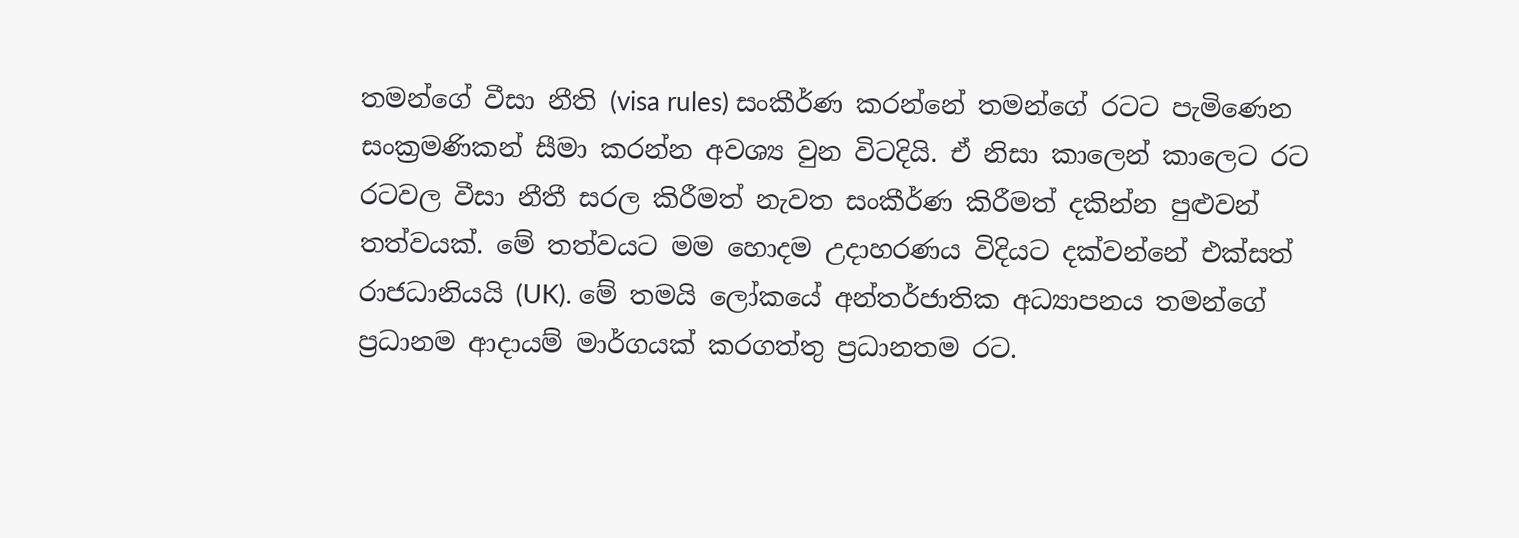තමන්ගේ වීසා නීති (visa rules) සංකීර්ණ කරන්නේ තමන්ගේ රටට පැමිණෙන සංක්‍රමණිකන් සීමා කරන්න අවශ්‍ය වුන විටදියි. ඒ නිසා කාලෙන් කාලෙට රට රටවල වීසා නීතී සරල කිරීමත් නැවත සංකීර්ණ කිරීමත් දකින්න පුළුවන් තත්වයක්. මේ තත්වයට මම හොදම උදාහරණය විදියට දක්වන්නේ එක්සත් රාජධානියයි (UK). මේ තමයි ලෝකයේ අන්තර්ජාතික අධ්‍යාපනය තමන්ගේ ප්‍රධානම ආදායම් මාර්ගයක් කරගත්තු ප්‍රධානතම රට.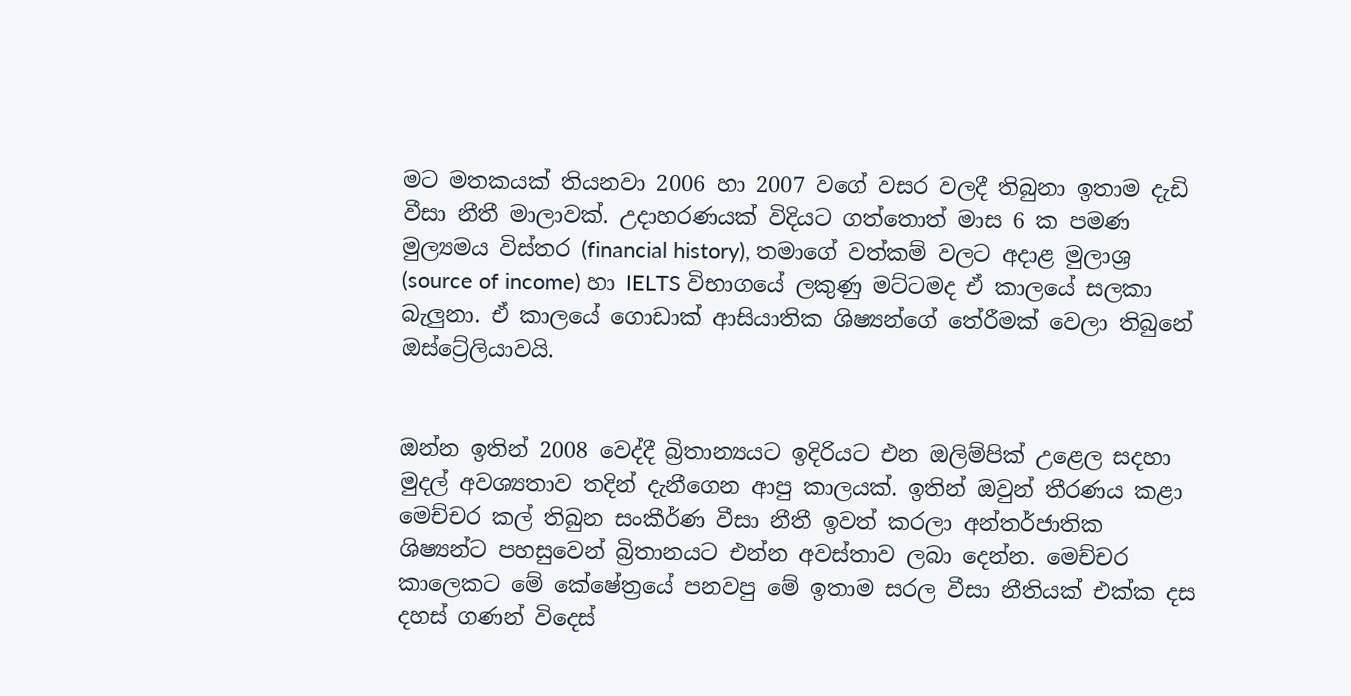මට මතකයක් තියනවා 2006 හා 2007 වගේ වසර වලදී තිබුනා ඉතාම දැඩි වීසා නීතී මාලාවක්. උදාහරණයක් විදියට ගත්තොත් මාස 6 ක පමණ මුල්‍යමය විස්තර (financial history), තමාගේ වත්කම් වලට අදාළ මුලාශ්‍ර (source of income) හා IELTS විභාගයේ ලකුණු මට්ටමද ඒ කාලයේ සලකා බැලුනා. ඒ කාලයේ ගොඩාක් ආසියාතික ශිෂ්‍යන්ගේ තේරීමක් වෙලා තිබුනේ ඔස්ට්‍රේලියාවයි.


ඔන්න ඉතින් 2008 වෙද්දී බ්‍රිතාන්‍යයට ඉදිරියට එන ඔලිම්පික් උළෙල සදහා මුදල් අවශ්‍යතාව තදින් දැනීගෙන ආපු කාලයක්. ඉතින් ඔවුන් තීරණය කළා මෙච්චර කල් තිබුන සංකීර්ණ වීසා නීතී ඉවත් කරලා අන්තර්ජාතික ශිෂ්‍යන්ට පහසුවෙන් බ්‍රිතානයට එන්න අවස්තාව ලබා දෙන්න. මෙච්චර කාලෙකට මේ කේෂේත්‍රයේ පනවපු මේ ඉතාම සරල වීසා නීතියක් එක්ක දස දහස් ගණන් විදෙස්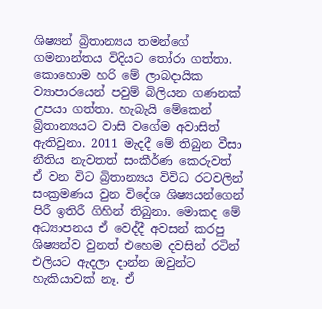ශිෂ්‍යන් බ්‍රිතාන්‍යය තමන්ගේ ගමනාන්තය විදියට තෝරා ගත්තා. කොහොම හරි මේ ලාබදායික ව්‍යාපාරයෙන් පවුම් බිලියන ගණනක් උපයා ගත්තා. හැබැයි මේකෙන් බ්‍රිතාන්‍යයට වාසි වගේම අවාසිත් ඇතිවුනා. 2011 මැදදී මේ තිබුන වීසා නීතිය නැවතත් සංකීර්ණ කෙරුවත් ඒ වන විට බ්‍රිතාන්‍යය විවිධ රටවලින් සංක්‍රමණය වුන විදේශ ශිෂ්‍යයන්ගෙන් පිරී ඉතිරී ගිහින් තිබුනා. මොකද මේ අධ්‍යාපනය ඒ වෙද්දී අවසන් කරපු ශිෂ්‍යන්ව වුනත් එහෙම දවසින් රටින් එලියට ඇදලා දාන්න ඔවුන්ට හැකියාවක් නෑ. ඒ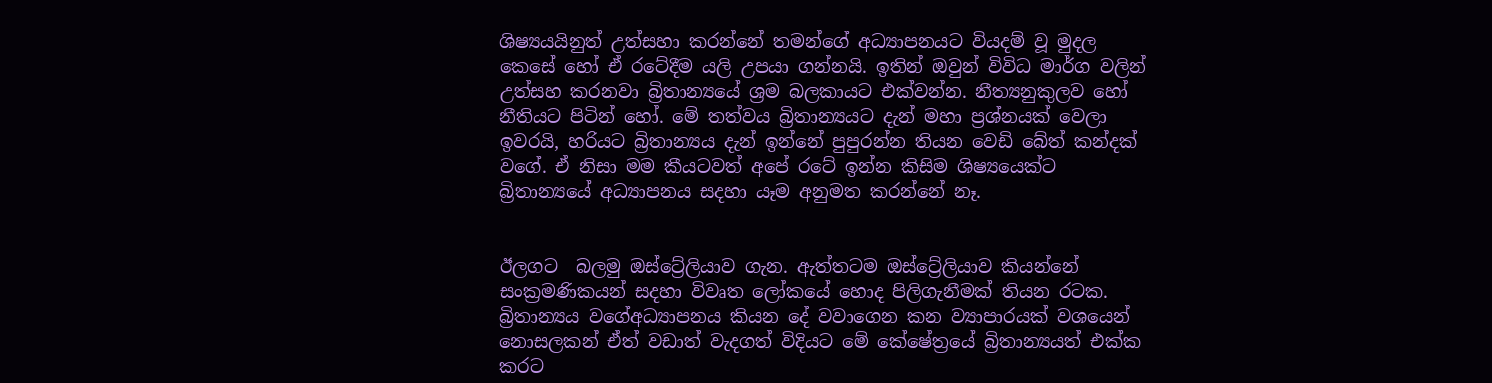ශිෂ්‍යයයිනුත් උත්සහා කරන්නේ තමන්ගේ අධ්‍යාපනයට වියදම් වූ මුදල කෙසේ හෝ ඒ රටේදීම යලි උපයා ගන්නයි. ඉතින් ඔවුන් විවිධ මාර්ග වලින් උත්සහ කරනවා බ්‍රිතාන්‍යයේ ශ්‍රම බලකායට එක්වන්න. නීත්‍යනුකුලව හෝ නීතියට පිටින් හෝ. මේ තත්වය බ්‍රිතාන්‍යයට දැන් මහා ප්‍රශ්නයක් වෙලා ඉවරයි, හරියට බ්‍රිතාන්‍යය දැන් ඉන්නේ පුපුරන්න තියන වෙඩි බේත් කන්දක් වගේ. ඒ නිසා මම කීයටවත් අපේ රටේ ඉන්න කිසිම ශිෂ්‍යයෙක්ට බ්‍රිතාන්‍යයේ අධ්‍යාපනය සදහා යෑම අනුමත කරන්නේ නෑ.


ඊලගට  බලමු ඔස්ට්‍රේලියාව ගැන. ඇත්තටම ඔස්ට්‍රේලියාව කියන්නේ සංක්‍රමණිකයන් සදහා විවෘත ලෝකයේ හොද පිලිගැනීමක් තියන රටක. බ්‍රිතාන්‍යය වගේඅධ්‍යාපනය කියන දේ වවාගෙන කන ව්‍යාපාරයක් වශයෙන් නොසලකන් ඒත් වඩාත් වැදගත් විදියට මේ කේෂේත්‍රයේ බ්‍රිතාන්‍යයත් එක්ක කරට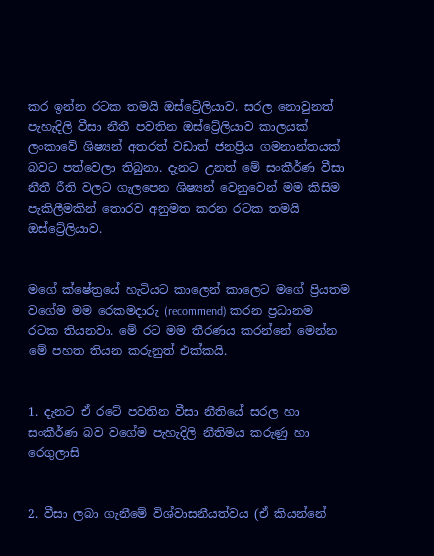කර ඉන්න රටක තමයි ඔස්ට්‍රේලියාව. සරල නොවුනත් පැහැදිලි වීසා නීතී පවතින ඔස්ට්‍රේලියාව කාලයක් ලංකාවේ ශිෂ්‍යන් අතරත් වඩාත් ජනප්‍රිය ගමනාන්තයක් බවට පත්වෙලා තිබුනා. දැනට උනත් මේ සංකීර්ණ වීසා නීතී රීති වලට ගැලපෙන ශිෂ්‍යන් වෙනුවෙන් මම කිසිම පැකිලීමකින් තොරව අනුමත කරන රටක තමයි ඔස්ට්‍රේලියාව.


මගේ ක්ෂේත්‍රයේ හැටියට කාලෙන් කාලෙට මගේ ප්‍රියතම වගේම මම රෙකමදාරු (recommend) කරන ප්‍රධානම රටක තියනවා. මේ රට මම තීරණය කරන්නේ මෙන්න මේ පහත තියන කරුනුත් එක්කයි.


1. දැනට ඒ රටේ පවතින වීසා නීතියේ සරල හා සංකීර්ණ බව වගේම පැහැදිලි නීතිමය කරුණු හා රෙගුලාසි


2. වීසා ලබා ගැනීමේ විශ්වාසනීයත්වය (ඒ කියන්නේ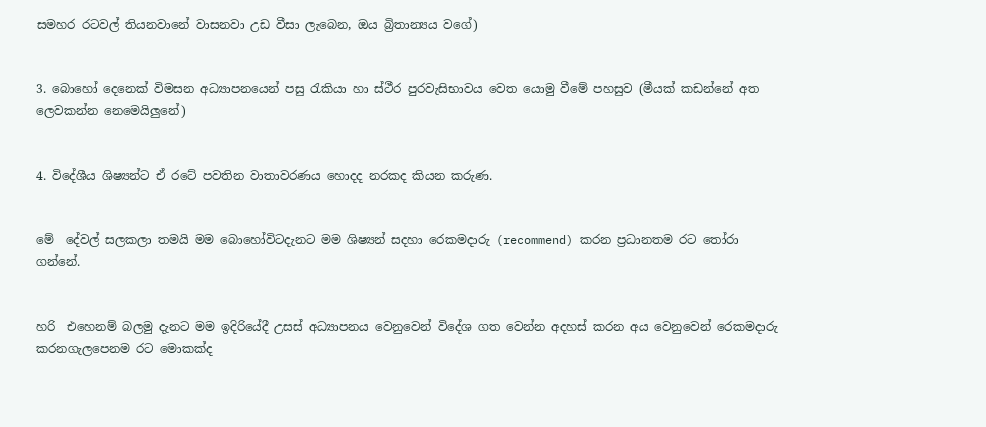සමහර රටවල් තියනවානේ වාසනවා උඩ වීසා ලැබෙන, ඔය බ්‍රිතාන්‍යය වගේ)


3. බොහෝ දෙනෙක් විමසන අධ්‍යාපනයෙන් පසු රැකියා හා ස්ථීර පුරවැසිභාවය වෙත යොමු වීමේ පහසුව (මීයක්‌ කඩන්නේ අත ලෙවකන්න නෙමෙයිලුනේ)


4. විදේශීය ශිෂ්‍යන්ට ඒ රටේ පවතින වාතාවරණය හොදද නරකද කියන කරුණ.


මේ  දේවල් සලකලා තමයි මම බොහෝවිටදැනට මම ශිෂ්‍යන් සදහා රෙකමදාරු (recommend) කරන ප්‍රධානතම රට තෝරා ගන්නේ.


හරි  එහෙනම් බලමු දැනට මම ඉදිරියේදී උසස් අධ්‍යාපනය වෙනුවෙන් විදේශ ගත වෙන්න අදහස් කරන අය වෙනුවෙන් රෙකමදාරු කරනගැලපෙනම රට මොකක්ද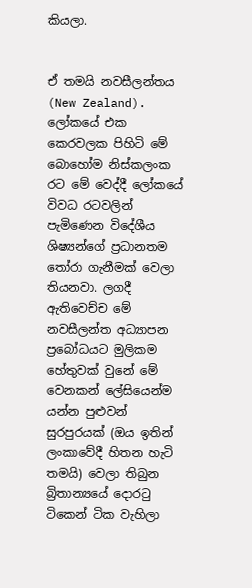කියලා.


ඒ තමයි නවසීලන්තය (New Zealand). ලෝකයේ එක කෙරවලක පිහිටි මේ බොහෝම නිස්කලංක රට මේ වෙද්දී ලෝකයේ විවධ රටවලින් පැමිණෙන විදේශීය ශිෂ්‍යන්ගේ ප්‍රධානතම තෝරා ගැනීමක් වෙලා තියනවා. ලගදී ඇතිවෙච්ච මේ නවසීලන්ත අධ්‍යාපන ප්‍රබෝධයට මුලිකම හේතුවක් වුනේ මේ වෙනකන් ලේසියෙන්ම යන්න පුළුවන් සුරපුරයක් (ඔය ඉතින් ලංකාවේදී හිතන හැටි තමයි) වෙලා තිබුන බ්‍රිතාන්‍යයේ දොරටු ටිකෙන් ටික වැහිලා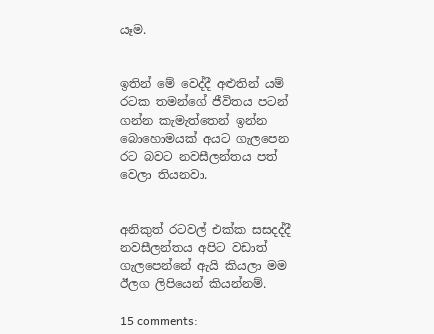යෑම.


ඉතින් මේ වෙද්දී අළුතින් යම් රටක තමන්ගේ ජීවිතය පටන් ගන්න කැමැත්තෙන් ඉන්න බොහොමයක් අයට ගැලපෙන රට බවට නවසීලන්තය පත් වෙලා තියනවා.


අනිකුත් රටවල් එක්ක සසදද්දී නවසීලන්තය අපිට වඩාත් ගැලපෙන්නේ ඇයි කියලා මම ඊලග ලිපියෙන් කියන්නම්.

15 comments: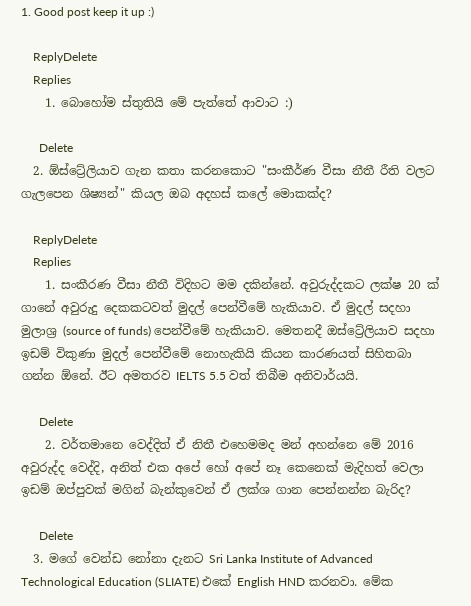1. Good post keep it up :)

    ReplyDelete
    Replies
    1. බොහෝම ස්තුතියි මේ පැත්තේ ආවාට :)

      Delete
  2. ඕස්ට්‍රේලියාව ගැන කතා කරනකොට "සංකීර්ණ වීසා නීතී රීති වලට ගැලපෙන ශිෂ්‍යන්" කියල ඔබ අදහස් කලේ මොකක්ද?

    ReplyDelete
    Replies
    1. සංකීරණ වීසා නීතී විදිහට මම දකින්නේ. අවුරුද්දකට ලක්ෂ 20 ක් ගානේ අවුරුදු දෙකකටවත් මුදල් පෙන්වීමේ හැකියාව. ඒ මුදල් සදහා මුලාශ්‍ර (source of funds) පෙන්වීමේ හැකියාව. මෙතනදී ඔස්ට්‍රේලියාව සදහා ඉඩම් විකුණා මුදල් පෙන්වීමේ නොහැකියි කියන කාරණයත් සිහිතබා ගන්න ඕනේ. ඊට අමතරව IELTS 5.5 වත් තිබීම අනිවාර්යයි.

      Delete
    2. වර්තමානෙ වෙද්දිත් ඒ නිතී එහෙමමද මන් අහන්නෙ මේ 2016 අවුරුද්ද වෙද්දි, අනිත් එක අපේ හෝ අපේ නෑ කෙනෙක් මැදිහත් වෙලා ඉඩම් ඔප්පුවක් මගින් බැන්කුවෙන් ඒ ලක්ශ ගාන පෙන්නන්න බැරිද?

      Delete
  3. මගේ වෙන්ඩ නෝනා දැනට Sri Lanka Institute of Advanced Technological Education (SLIATE) එකේ English HND කරනවා. මේක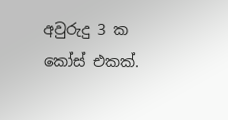අවුරුදු 3 ක කෝස් එකක්.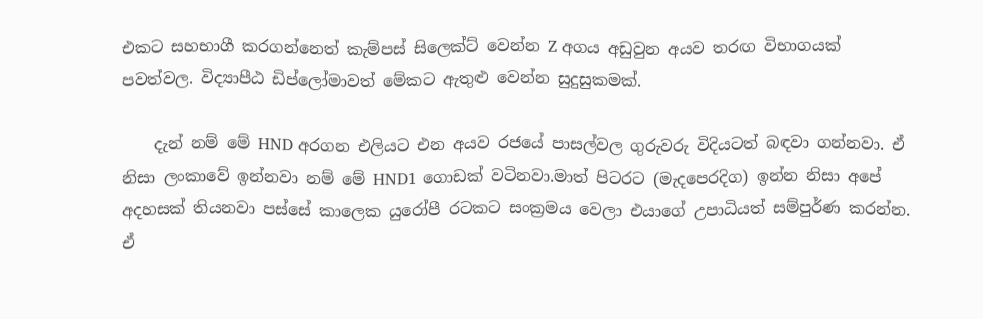එකට සහභාගී කරගන්නෙත් කැම්පස් සිලෙක්ට් වෙන්න Z අගය අඩුවුන අයව තරඟ විභාගයක් පවත්වල. විද්‍යාපීඨ ඩිප්ලෝමාවත් මේකට ඇතුළු වෙන්න සුදුසුකමක්.

    දැන් නම් මේ HND අරගන එලියට එන අයව රජයේ පාසල්වල ගුරුවරු විදියටත් බඳවා ගන්නවා. ඒ නිසා ලංකාවේ ඉන්නවා නම් මේ HND1 ගොඩක් වටිනවා.මාත් පිටරට (මැදපෙරදිග) ඉන්න නිසා අපේ අදහසක් තියනවා පස්සේ කාලෙක යුරෝපී රටකට සංක්‍රමය වෙලා එයාගේ උපාධියත් සම්පුර්ණ කරන්න. ඒ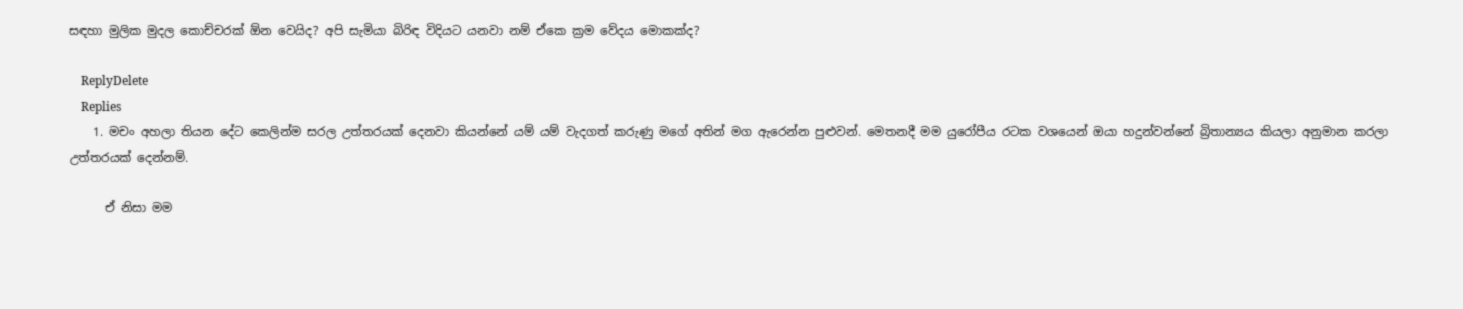සඳහා මුලික මුදල කොච්චරක් ඕන වෙයිද? අපි සැමියා බිරිඳ විදියට යනවා නම් ඒකෙ ක්‍රම වේදය මොකක්ද?

    ReplyDelete
    Replies
    1. මචං අහලා තියන දේට කෙලින්ම සරල උත්තරයක්‌ දෙනවා කියන්නේ යම් යම් වැදගත් කරුණු මගේ අතින් මග ඇරෙන්න පුළුවන්. මෙතනදී මම යුරෝපීය රටක වශයෙන් ඔයා හදුන්වන්නේ බ්‍රිතාන්‍යය කියලා අනුමාන කරලා උත්තරයක් දෙන්නම්.

      ඒ නිසා මම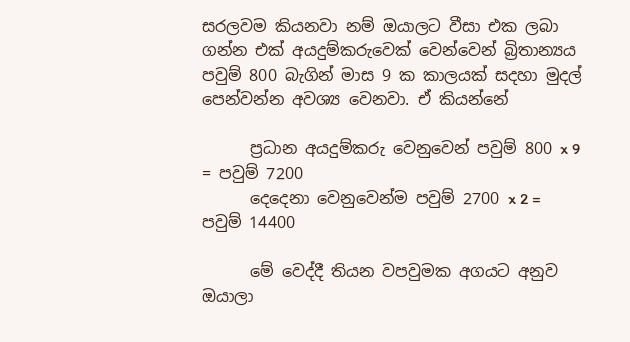සරලවම කියනවා නම් ඔයාලට වීසා එක ලබා ගන්න එක් අයදුම්කරුවෙක් වෙන්වෙන් බ්‍රිතාන්‍යය පවුම් 800 බැගින් මාස 9 ක කාලයක් සදහා මුදල් පෙන්වන්න අවශ්‍ය වෙනවා. ඒ කියන්නේ

      ප්‍රධාන අයදුම්කරු වෙනුවෙන් පවුම් 800 x 9 = පවුම් 7200
      දෙදෙනා වෙනුවෙන්ම පවුම් 2700 x 2 = පවුම් 14400

      මේ වෙද්දී තියන වපවුමක අගයට අනුව ඔයාලා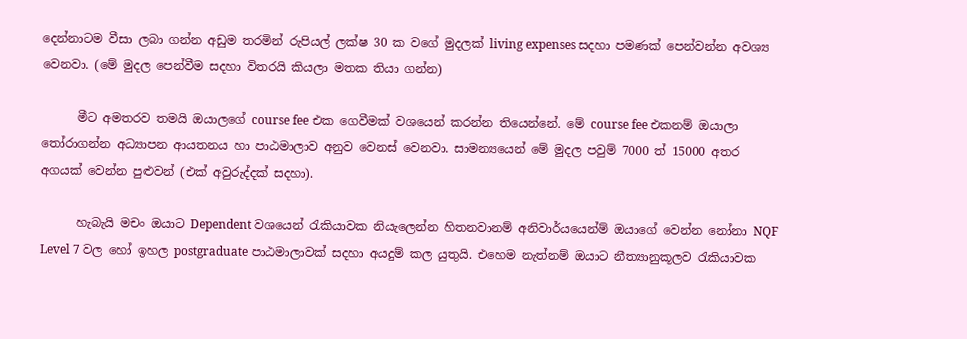දෙන්නාටම වීසා ලබා ගන්න අඩුම තරමින් රුපියල් ලක්ෂ 30 ක වගේ මුදලක් living expenses සදහා පමණක් පෙන්වන්න අවශ්‍ය වෙනවා. (මේ මුදල පෙන්වීම සදහා විතරයි කියලා මතක තියා ගන්න)

      මීට අමතරව තමයි ඔයාලගේ course fee එක ගෙවීමක් වශයෙන් කරන්න තියෙන්නේ. මේ course fee එකනම් ඔයාලා තෝරාගන්න අධ්‍යාපන ආයතනය හා පාඨමාලාව අනුව වෙනස් වෙනවා. සාමන්‍යයෙන් මේ මුදල පවුම් 7000 ත් 15000 අතර අගයක් වෙන්න පුළුවන් (එක් අවුරුද්දක් සදහා).

      හැබැයි මචං ඔයාට Dependent වශයෙන් රැකියාවක නියැලෙන්න හිතනවානම් අනිවාර්යයෙන්ම් ඔයාගේ වෙන්න නෝනා NQF Level 7 වල හෝ ඉහල postgraduate පාඨමාලාවක් සදහා අයදුම් කල යුතුයි. එහෙම නැත්නම් ඔයාට නීත්‍යානුකූලව රැකියාවක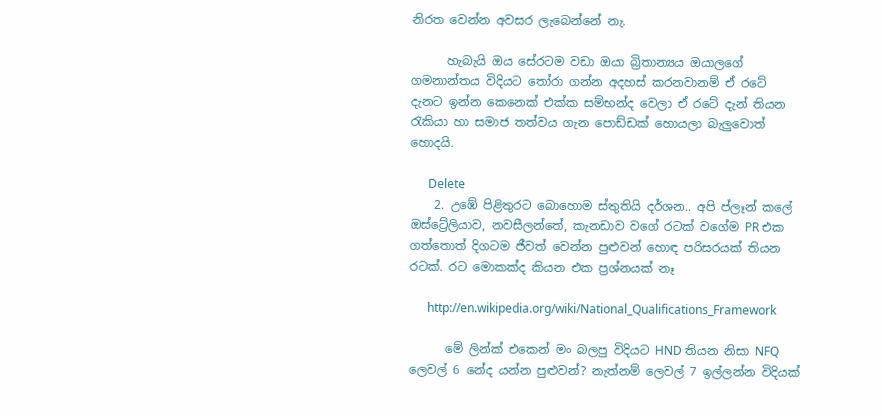නිරත වෙන්න අවසර ලැබෙන්නේ නැ.

      හැබැයි ඔය සේරටම වඩා ඔයා බ්‍රිතාන්‍යය ඔයාලගේ ගමනාන්තය විදියට තෝරා ගන්න අදහස් කරනවානම් ඒ රටේ දැනට ඉන්න කෙනෙක් එක්ක සම්භන්ද වෙලා ඒ රටේ දැන් තියන රැකියා හා සමාජ තත්වය ගැන පොඩ්ඩක් හොයලා බැලුවොත් හොදයි.

      Delete
    2. උඹේ පිළිතුරට බොහොම ස්තුතියි දර්ශන.. අපි ප්ලෑන් කලේ ඔස්ට්‍රේලියාව, නවසීලන්තේ, කැනඩාව වගේ රටක් වගේම PR එක ගත්තොත් දිගටම ජීවත් වෙන්න පුළුවන් හොඳ පරිසරයක් තියන රටක්. රට මොකක්ද කියන එක ප්‍රශ්නයක් නෑ

      http://en.wikipedia.org/wiki/National_Qualifications_Framework

      මේ ලින්ක් එකෙන් මං බලපු විදියට HND තියන නිසා NFQ ලෙවල් 6 නේද යන්න පුළුවන්? නැත්නම් ලෙවල් 7 ඉල්ලන්න විදියක්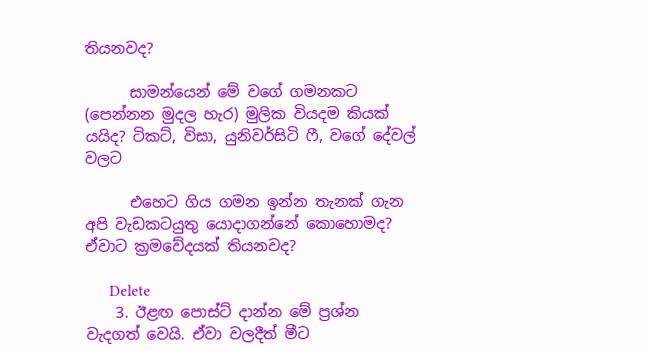තියනවද?

      සාමන්යෙන් මේ වගේ ගමනකට (පෙන්නන මුදල හැර) මුලික වියදම කියක් යයිද? ටිකට්, විසා, යුනිවර්සිටි ෆී, වගේ දේවල් වලට

      එහෙට ගිය ගමන ඉන්න තැනක් ගැන අපි වැඩකටයුතු යොදාගන්නේ කොහොමද? ඒවාට ක්‍රමවේදයක් තියනවද?

      Delete
    3. ඊළඟ පොස්ට් දාන්න මේ ප්‍රශ්න වැදගත් වෙයි. ඒවා වලදීත් මීට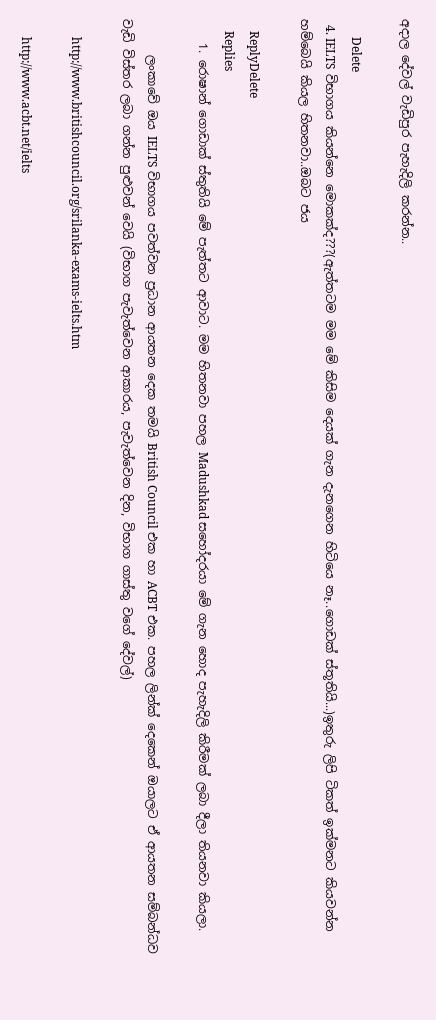අදාල දේවල් වැඩිපුර පැහැදිලි කරන්න..

      Delete
  4. IELTS විභාගය කියන්නෙ මොකක්ද???(ඇත්තටම මම මේ කිසිම දෙයක් ගැන දැනගෙන හිටියෙ නෑ..ගොඩක් ස්තූතියි...)ඉතුරු ලිපි ටිකත් ඉක්මනට කියවන්න හම්බෙයි කියල හිතනවා..ඔබට ජය

    ReplyDelete
    Replies
    1. රොෂාන් ගොඩාක් ස්තුතියි මේ පැත්තට ආවාට. මම හිතනවා පහල Madushkad සහෝදරයා මේ ගැන හොද පැහැදිලි කිරීමක් ලබා දීලා තියනවා කියලා.

      ලංකාවේ ඔය IELTS විභාගය පවත්වන ප්‍රධාන ආයතන දෙක තමයි British Council එක හා ACBT එක. පහල ලින්ක් දෙකෙන් ඔයාලට ඒ ආයතන සම්බන්ධව වැඩි විස්තර ලබා ගන්න පුළුවන් වෙයි (විභාග පැවැත්වෙන ආකාරය, පැවැත්වෙන දින, විභාග ගාස්තු වගේ දේවල්)

      http://www.britishcouncil.org/srilanka-exams-ielts.htm

      http://www.acbt.net/ielts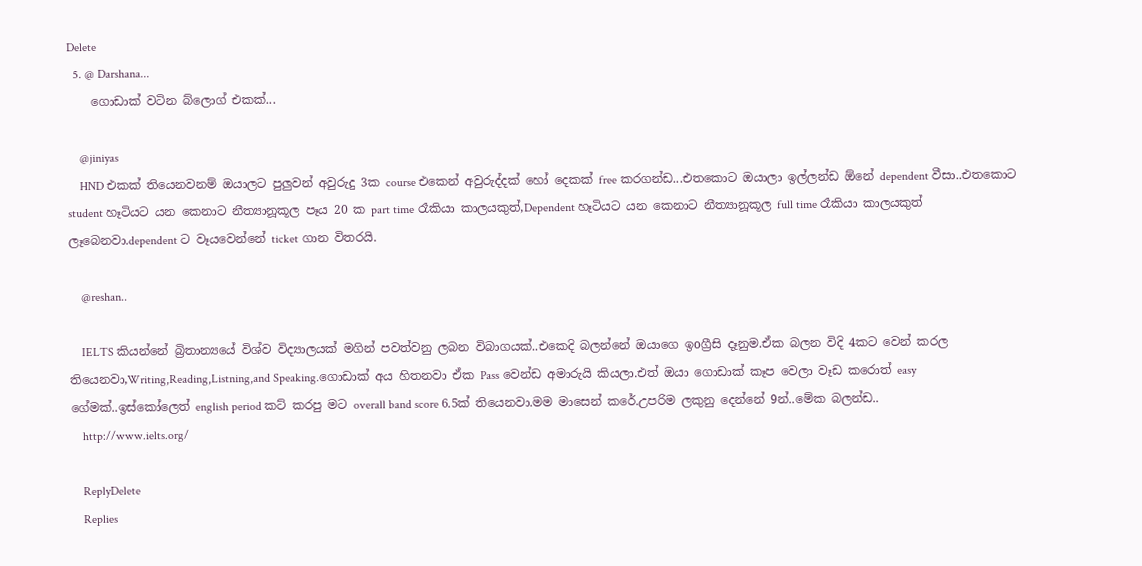Delete
  5. @ Darshana...
    ගොඩාක් වටින බ්ලොග් එකක්...

    @jiniyas
    HND එකක් තියෙනවනම් ඔයාලට පුලුවන් අවුරුදු 3ක course එකෙන් අවුරුද්දක් හෝ දෙකක් free කරගන්ඩ...එතකොට ඔයාලා ඉල්ලන්ඩ ඕනේ dependent වීසා..එතකොට student හෑටියට යන කෙනාට නීත්‍යානූකූල පෑය 20 ක part time රෑකියා කාලයකුත්,Dependent හෑටියට යන කෙනාට නීත්‍යානූකූල full time රෑකියා කාලයකුත් ලෑබෙනවා.dependent ට වෑයවෙන්නේ ticket ගාන විතරයි.

    @reshan..

    IELTS කියන්නේ බ්‍රිතාන්‍යයේ විශ්ව විද්‍යාලයක් මගින් පවත්වනු ලබන විබාගයක්..එකෙදි බලන්නේ ඔයාගෙ ඉoග්‍රීසි දෑනුම.ඒක බලන විදි 4කට වෙන් කරල තියෙනවා,Writing,Reading,Listning,and Speaking.ගොඩාක් අය හිතනවා ඒක Pass වෙන්ඩ අමාරුයි කියලා.එත් ඔයා ගොඩාක් කෑප වෙලා වෑඩ කරොත් easy ගේමක්..ඉස්කෝලෙත් english period කට් කරපු මට overall band score 6.5ක් තියෙනවා.මම මාසෙන් කරේ.උපරිම ලකුනු දෙන්නේ 9න්..මේක බලන්ඩ..
    http://www.ielts.org/

    ReplyDelete
    Replies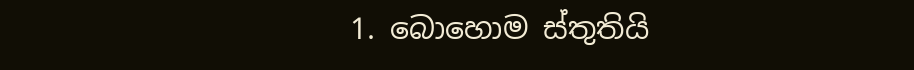1. බොහොම ස්තුතියි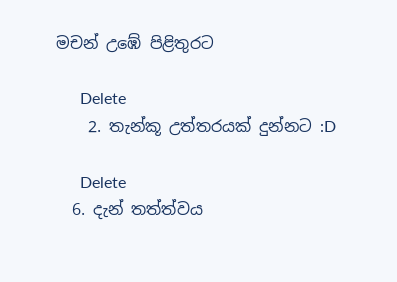මචන් උඹේ පිළිතුරට

      Delete
    2. තැන්කූ උත්තරයක් දුන්නට :D

      Delete
  6. දැන් තත්ත්වය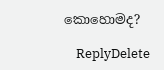කොහොමද?

    ReplyDelete